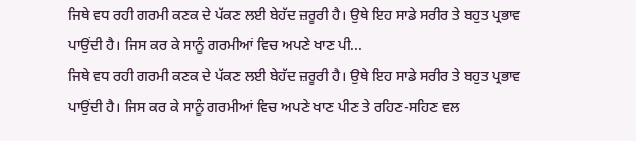ਜਿਥੇ ਵਧ ਰਹੀ ਗਰਮੀ ਕਣਕ ਦੇ ਪੱਕਣ ਲਈ ਬੇਹੱਦ ਜ਼ਰੂਰੀ ਹੈ। ਉਥੇ ਇਹ ਸਾਡੇ ਸਰੀਰ ਤੇ ਬਹੁਤ ਪ੍ਰਭਾਵ ਪਾਉਂਦੀ ਹੈ। ਜਿਸ ਕਰ ਕੇ ਸਾਨੂੰ ਗਰਮੀਆਂ ਵਿਚ ਅਪਣੇ ਖਾਣ ਪੀ...
ਜਿਥੇ ਵਧ ਰਹੀ ਗਰਮੀ ਕਣਕ ਦੇ ਪੱਕਣ ਲਈ ਬੇਹੱਦ ਜ਼ਰੂਰੀ ਹੈ। ਉਥੇ ਇਹ ਸਾਡੇ ਸਰੀਰ ਤੇ ਬਹੁਤ ਪ੍ਰਭਾਵ ਪਾਉਂਦੀ ਹੈ। ਜਿਸ ਕਰ ਕੇ ਸਾਨੂੰ ਗਰਮੀਆਂ ਵਿਚ ਅਪਣੇ ਖਾਣ ਪੀਣ ਤੇ ਰਹਿਣ-ਸਹਿਣ ਵਲ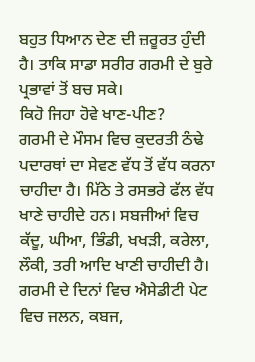ਬਹੁਤ ਧਿਆਨ ਦੇਣ ਦੀ ਜ਼ਰੂਰਤ ਹੁੰਦੀ ਹੈ। ਤਾਕਿ ਸਾਡਾ ਸਰੀਰ ਗਰਮੀ ਦੇ ਬੁਰੇ ਪ੍ਰਭਾਵਾਂ ਤੋਂ ਬਚ ਸਕੇ।
ਕਿਹੋ ਜਿਹਾ ਹੋਵੇ ਖਾਣ-ਪੀਣ?
ਗਰਮੀ ਦੇ ਮੌਸਮ ਵਿਚ ਕੁਦਰਤੀ ਠੰਢੇ ਪਦਾਰਥਾਂ ਦਾ ਸੇਵਣ ਵੱਧ ਤੋਂ ਵੱਧ ਕਰਨਾ ਚਾਹੀਦਾ ਹੈ। ਮਿੱਠੇ ਤੇ ਰਸਭਰੇ ਫੱਲ ਵੱਧ ਖਾਣੇ ਚਾਹੀਦੇ ਹਨ। ਸਬਜੀਆਂ ਵਿਚ ਕੱਦੂ, ਘੀਆ, ਭਿੰਡੀ, ਖਖੜੀ, ਕਰੇਲਾ, ਲੌਕੀ, ਤਰੀ ਆਦਿ ਖਾਣੀ ਚਾਹੀਦੀ ਹੈ। ਗਰਮੀ ਦੇ ਦਿਨਾਂ ਵਿਚ ਐਸੇਡੀਟੀ ਪੇਟ ਵਿਚ ਜਲਨ, ਕਬਜ,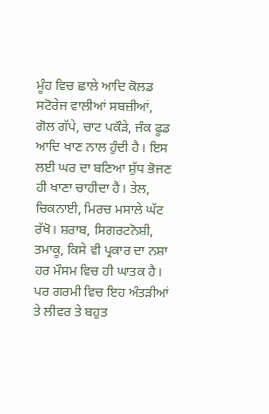ਮੂੰਹ ਵਿਚ ਛਾਲੇ ਆਦਿ ਕੋਲਡ ਸਟੋਰੇਜ ਵਾਲੀਆਂ ਸਬਜ਼ੀਆਂ, ਗੋਲ ਗੱਪੇ, ਚਾਟ ਪਕੌੜੇ, ਜੰਕ ਫੂਡ ਆਦਿ ਖਾਣ ਨਾਲ ਹੁੰਦੀ ਹੈ। ਇਸ ਲਈ ਘਰ ਦਾ ਬਣਿਆ ਸ਼ੁੱਧ ਭੋਜਣ ਹੀ ਖਾਣਾ ਚਾਹੀਦਾ ਹੈ। ਤੇਲ, ਚਿਕਨਾਈ, ਮਿਰਚ ਮਸਾਲੇ ਘੱਟ ਰੱਖੋ। ਸ਼ਰਾਬ, ਸਿਗਰਟਨੋਸ਼ੀ, ਤਮਾਕੂ, ਕਿਸੇ ਵੀ ਪ੍ਰਕਾਰ ਦਾ ਨਸ਼ਾ ਹਰ ਮੌਸਮ ਵਿਚ ਹੀ ਘਾਤਕ ਹੈ। ਪਰ ਗਰਮੀ ਵਿਚ ਇਹ ਅੰਤੜੀਆਂ ਤੇ ਲੀਵਰ ਤੇ ਬਹੁਤ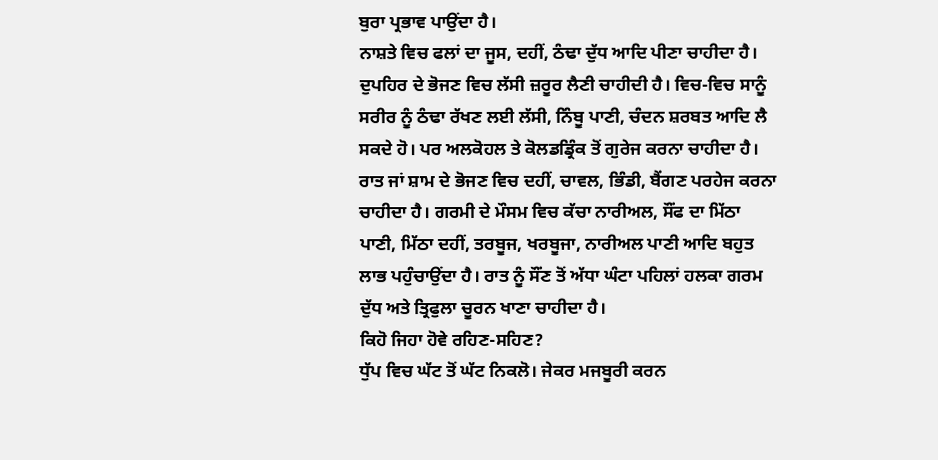ਬੁਰਾ ਪ੍ਰਭਾਵ ਪਾਉਂਦਾ ਹੈ।
ਨਾਸ਼ਤੇ ਵਿਚ ਫਲਾਂ ਦਾ ਜੂਸ, ਦਹੀਂ, ਠੰਢਾ ਦੁੱਧ ਆਦਿ ਪੀਣਾ ਚਾਹੀਦਾ ਹੈ। ਦੁਪਹਿਰ ਦੇ ਭੋਜਣ ਵਿਚ ਲੱਸੀ ਜ਼ਰੂਰ ਲੈਣੀ ਚਾਹੀਦੀ ਹੈ। ਵਿਚ-ਵਿਚ ਸਾਨੂੰ ਸਰੀਰ ਨੂੰ ਠੰਢਾ ਰੱਖਣ ਲਈ ਲੱਸੀ, ਨਿੰਬੂ ਪਾਣੀ, ਚੰਦਨ ਸ਼ਰਬਤ ਆਦਿ ਲੈ ਸਕਦੇ ਹੋ। ਪਰ ਅਲਕੋਹਲ ਤੇ ਕੋਲਡਡ੍ਰਿੰਕ ਤੋਂ ਗੁਰੇਜ ਕਰਨਾ ਚਾਹੀਦਾ ਹੈ। ਰਾਤ ਜਾਂ ਸ਼ਾਮ ਦੇ ਭੋਜਣ ਵਿਚ ਦਹੀਂ, ਚਾਵਲ, ਭਿੰਡੀ, ਬੈਂਗਣ ਪਰਹੇਜ ਕਰਨਾ ਚਾਹੀਦਾ ਹੈ। ਗਰਮੀ ਦੇ ਮੌਸਮ ਵਿਚ ਕੱਚਾ ਨਾਰੀਅਲ, ਸੌਂਫ ਦਾ ਮਿੱਠਾ ਪਾਣੀ, ਮਿੱਠਾ ਦਹੀਂ, ਤਰਬੂਜ, ਖਰਬੂਜਾ, ਨਾਰੀਅਲ ਪਾਣੀ ਆਦਿ ਬਹੁਤ ਲਾਭ ਪਹੁੰਚਾਉਂਦਾ ਹੈ। ਰਾਤ ਨੂੰ ਸੌਂਣ ਤੋਂ ਅੱਧਾ ਘੰਟਾ ਪਹਿਲਾਂ ਹਲਕਾ ਗਰਮ ਦੁੱਧ ਅਤੇ ਤ੍ਰਿਫੁਲਾ ਚੂਰਨ ਖਾਣਾ ਚਾਹੀਦਾ ਹੈ।
ਕਿਹੋ ਜਿਹਾ ਹੋਵੇ ਰਹਿਣ-ਸਹਿਣ?
ਧੁੱਪ ਵਿਚ ਘੱਟ ਤੋਂ ਘੱਟ ਨਿਕਲੋ। ਜੇਕਰ ਮਜਬੂਰੀ ਕਰਨ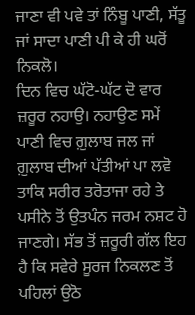ਜਾਣਾ ਵੀ ਪਵੇ ਤਾਂ ਨਿੰਬੂ ਪਾਣੀ, ਸੱਤੂ ਜਾਂ ਸਾਦਾ ਪਾਣੀ ਪੀ ਕੇ ਹੀ ਘਰੋਂ ਨਿਕਲੋ।
ਦਿਨ ਵਿਚ ਘੱਟੋ-ਘੱਟ ਦੋ ਵਾਰ ਜ਼ਰੂਰ ਨਹਾਉ। ਨਹਾਉਣ ਸਮੇਂ ਪਾਣੀ ਵਿਚ ਗ਼ੁਲਾਬ ਜਲ ਜਾਂ ਗ਼ੁਲਾਬ ਦੀਆਂ ਪੱਤੀਆਂ ਪਾ ਲਵੋ ਤਾਕਿ ਸਰੀਰ ਤਰੋਤਾਜਾ ਰਹੇ ਤੇ ਪਸੀਨੇ ਤੋਂ ਉਤਪੰਨ ਜਰਮ ਨਸ਼ਟ ਹੋ ਜਾਣਗੇ। ਸੱਭ ਤੋਂ ਜ਼ਰੂਰੀ ਗੱਲ ਇਹ ਹੈ ਕਿ ਸਵੇਰੇ ਸੂਰਜ ਨਿਕਲਣ ਤੋਂ ਪਹਿਲਾਂ ਉਠੋ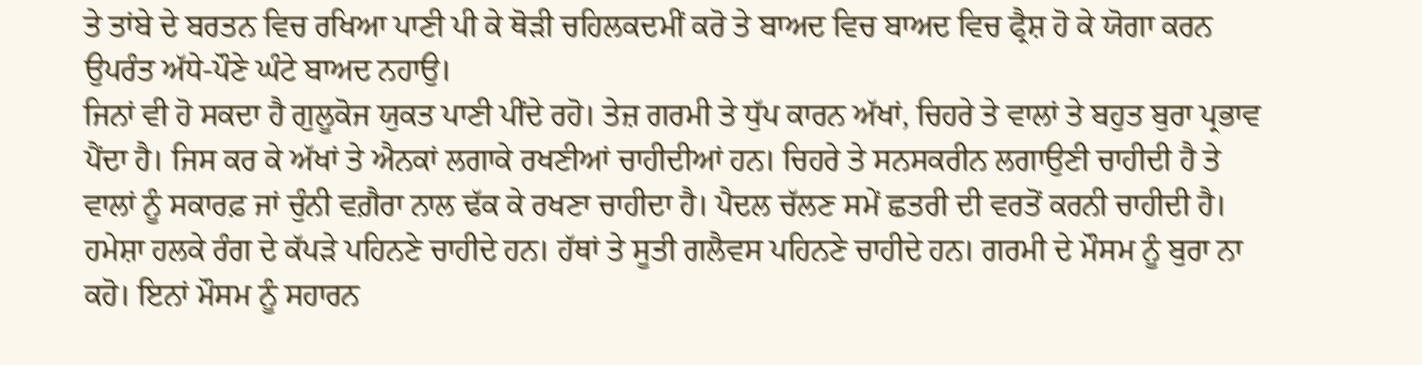ਤੇ ਤਾਂਬੇ ਦੇ ਬਰਤਨ ਵਿਚ ਰਖਿਆ ਪਾਣੀ ਪੀ ਕੇ ਥੋੜੀ ਚਹਿਲਕਦਮੀਂ ਕਰੋ ਤੇ ਬਾਅਦ ਵਿਚ ਬਾਅਦ ਵਿਚ ਫ੍ਰੈਸ਼ ਹੋ ਕੇ ਯੋਗਾ ਕਰਨ ਉਪਰੰਤ ਅੱਧੇ-ਪੌਣੇ ਘੰਟੇ ਬਾਅਦ ਨਹਾਉ।
ਜਿਨਾਂ ਵੀ ਹੋ ਸਕਦਾ ਹੈ ਗੁਲੂਕੋਜ ਯੁਕਤ ਪਾਣੀ ਪੀਂਦੇ ਰਹੋ। ਤੇਜ਼ ਗਰਮੀ ਤੇ ਧੁੱਪ ਕਾਰਨ ਅੱਖਾਂ, ਚਿਹਰੇ ਤੇ ਵਾਲਾਂ ਤੇ ਬਹੁਤ ਬੁਰਾ ਪ੍ਰਭਾਵ ਪੈਂਦਾ ਹੈ। ਜਿਸ ਕਰ ਕੇ ਅੱਖਾਂ ਤੇ ਐਨਕਾਂ ਲਗਾਕੇ ਰਖਣੀਆਂ ਚਾਹੀਦੀਆਂ ਹਨ। ਚਿਹਰੇ ਤੇ ਸਨਸਕਰੀਨ ਲਗਾਉਣੀ ਚਾਹੀਦੀ ਹੈ ਤੇ ਵਾਲਾਂ ਨੂੰ ਸਕਾਰਫ਼ ਜਾਂ ਚੁੰਨੀ ਵਗ਼ੈਰਾ ਨਾਲ ਢੱਕ ਕੇ ਰਖਣਾ ਚਾਹੀਦਾ ਹੈ। ਪੈਦਲ ਚੱਲਣ ਸਮੇਂ ਛਤਰੀ ਦੀ ਵਰਤੋਂ ਕਰਨੀ ਚਾਹੀਦੀ ਹੈ। ਹਮੇਸ਼ਾ ਹਲਕੇ ਰੰਗ ਦੇ ਕੱਪੜੇ ਪਹਿਨਣੇ ਚਾਹੀਦੇ ਹਨ। ਹੱਥਾਂ ਤੇ ਸੂਤੀ ਗਲੈਵਸ ਪਹਿਨਣੇ ਚਾਹੀਦੇ ਹਨ। ਗਰਮੀ ਦੇ ਮੌਸਮ ਨੂੰ ਬੁਰਾ ਨਾ ਕਹੋ। ਇਨਾਂ ਮੌਸਮ ਨੂੰ ਸਹਾਰਨ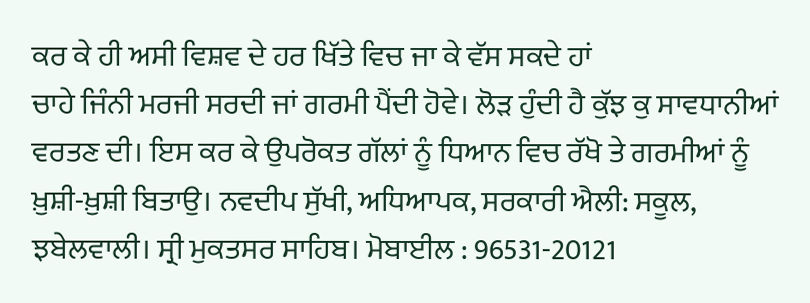ਕਰ ਕੇ ਹੀ ਅਸੀ ਵਿਸ਼ਵ ਦੇ ਹਰ ਖਿੱਤੇ ਵਿਚ ਜਾ ਕੇ ਵੱਸ ਸਕਦੇ ਹਾਂ
ਚਾਹੇ ਜਿੰਨੀ ਮਰਜੀ ਸਰਦੀ ਜਾਂ ਗਰਮੀ ਪੈਂਦੀ ਹੋਵੇ। ਲੋੜ ਹੁੰਦੀ ਹੈ ਕੁੱਝ ਕੁ ਸਾਵਧਾਨੀਆਂ ਵਰਤਣ ਦੀ। ਇਸ ਕਰ ਕੇ ਉਪਰੋਕਤ ਗੱਲਾਂ ਨੂੰ ਧਿਆਨ ਵਿਚ ਰੱਖੋ ਤੇ ਗਰਮੀਆਂ ਨੂੰ ਖ਼ੁਸ਼ੀ-ਖ਼ੁਸ਼ੀ ਬਿਤਾਉ। ਨਵਦੀਪ ਸੁੱਖੀ, ਅਧਿਆਪਕ, ਸਰਕਾਰੀ ਐਲੀ: ਸਕੂਲ, ਝਬੇਲਵਾਲੀ। ਸ੍ਰੀ ਮੁਕਤਸਰ ਸਾਹਿਬ। ਮੋਬਾਈਲ : 96531-20121